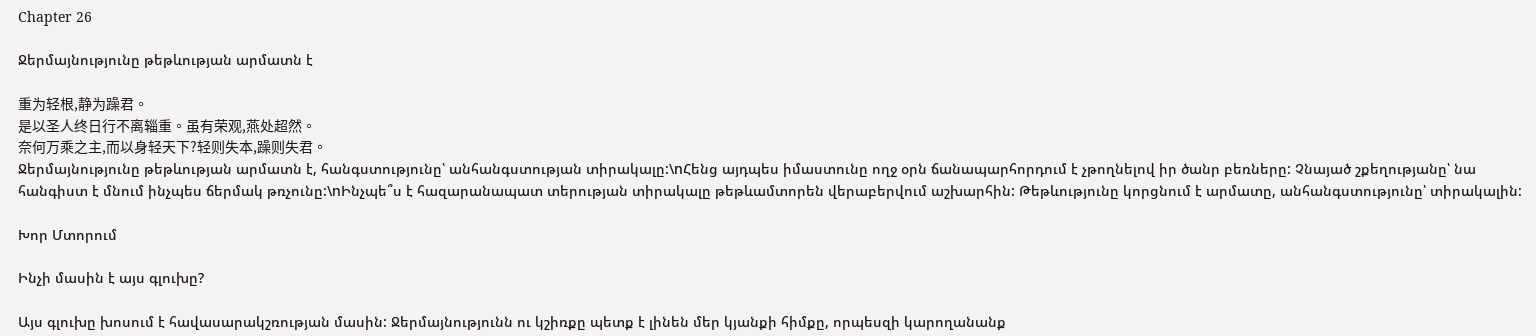Chapter 26

Ջերմայնությունը թեթևության արմատն է

重为轻根,静为躁君。
是以圣人终日行不离辎重。虽有荣观,燕处超然。
奈何万乘之主,而以身轻天下?轻则失本,躁则失君。
Ջերմայնությունը թեթևության արմատն է, հանգստությունը՝ անհանգստության տիրակալը:\nՀենց այդպես իմաստունը ողջ օրն ճանապարհորդում է չթողնելով իր ծանր բեռները: Չնայած շքեղությանը՝ նա հանգիստ է մնում ինչպես ճերմակ թռչունը:\nԻնչպե՞ս է հազարանապատ տերության տիրակալը թեթևամտորեն վերաբերվում աշխարհին: Թեթևությունը կորցնում է արմատը, անհանգստությունը՝ տիրակալին:

Խոր Մտորում

Ինչի մասին է այս գլուխը?

Այս գլուխը խոսում է հավասարակշռության մասին: Ջերմայնությունն ու կշիռքը պետք է լինեն մեր կյանքի հիմքը, որպեսզի կարողանանք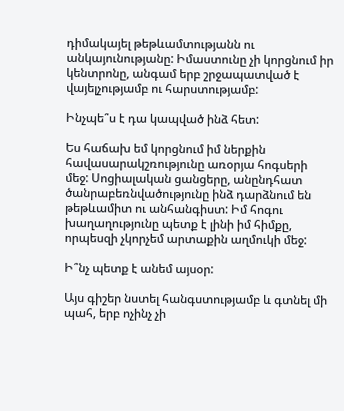դիմակայել թեթևամտությանն ու անկայունությանը: Իմաստունը չի կորցնում իր կենտրոնը, անգամ երբ շրջապատված է վայելչությամբ ու հարստությամբ:

Ինչպե՞ս է դա կապված ինձ հետ:

Ես հաճախ եմ կորցնում իմ ներքին հավասարակշռությունը առօրյա հոգսերի մեջ: Սոցիալական ցանցերը, անընդհատ ծանրաբեռնվածությունը ինձ դարձնում են թեթևամիտ ու անհանգիստ: Իմ հոգու խաղաղությունը պետք է լինի իմ հիմքը, որպեսզի չկորչեմ արտաքին աղմուկի մեջ:

Ի՞նչ պետք է անեմ այսօր:

Այս գիշեր նստել հանգստությամբ և գտնել մի պահ, երբ ոչինչ չի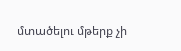մտածելու մթերք չի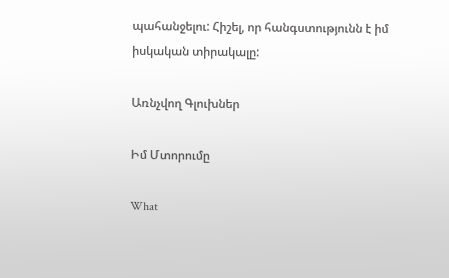պահանջելու: Հիշել, որ հանգստությունն է իմ իսկական տիրակալը:

Առնչվող Գլուխներ

Իմ Մտորումը

What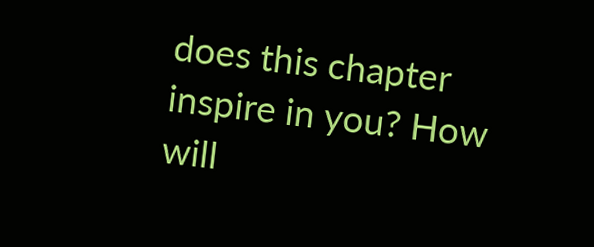does this chapter inspire in you? How will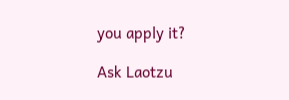you apply it?

Ask Laotzu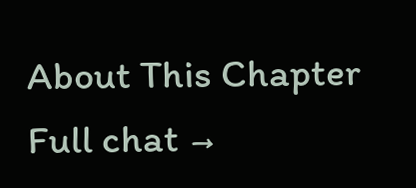About This Chapter Full chat →